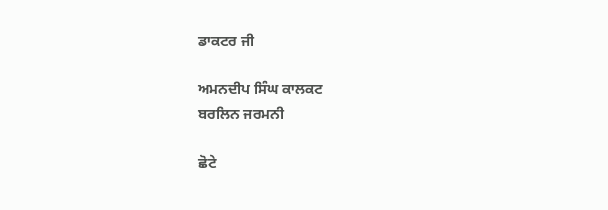ਡਾਕਟਰ ਜੀ

ਅਮਨਦੀਪ ਸਿੰਘ ਕਾਲਕਟ
ਬਰਲਿਨ ਜਰਮਨੀ

ਛੋਟੇ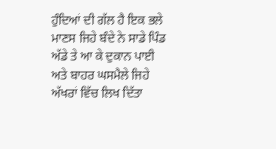ਹੁੰਦਿਆਂ ਦੀ ਗੱਲ ਹੈ ਇਕ ਭਲੇ ਮਾਣਸ ਜਿਹੇ ਬੰਦੇ ਨੇ ਸਾਡੇ ਪਿੰਡ ਅੱਡੇ ਤੇ ਆ ਕੇ ਦੁਕਾਨ ਪਾਈ ਅਤੇ ਬਾਹਰ ਘਸਮੈਲੇ ਜਿਹੇ ਅੱਖਰਾਂ ਵਿੱਚ ਲਿਖ ਦਿੱਤਾ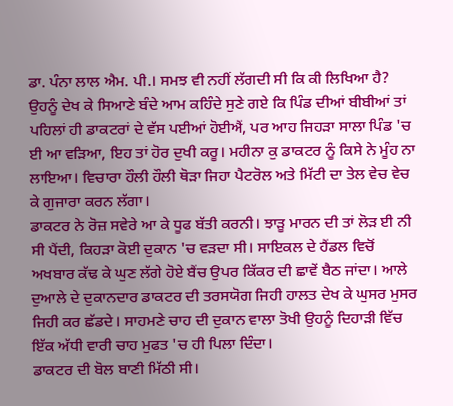ਡਾ. ਪੰਨਾ ਲਾਲ ਐਮ. ਪੀ.। ਸਮਝ ਵੀ ਨਹੀਂ ਲੱਗਦੀ ਸੀ ਕਿ ਕੀ ਲਿਖਿਆ ਹੈ? ਉਹਨੂੰ ਦੇਖ ਕੇ ਸਿਆਣੇ ਬੰਦੇ ਆਮ ਕਹਿੰਦੇ ਸੁਣੇ ਗਏ ਕਿ ਪਿੰਡ ਦੀਆਂ ਬੀਬੀਆਂ ਤਾਂ ਪਹਿਲਾਂ ਹੀ ਡਾਕਟਰਾਂ ਦੇ ਵੱਸ ਪਈਆਂ ਹੋਈਐਂ, ਪਰ ਆਹ ਜਿਹੜਾ ਸਾਲਾ ਪਿੰਡ 'ਚ ਈ ਆ ਵੜਿਆ, ਇਹ ਤਾਂ ਹੋਰ ਦੁਖੀ ਕਰੂ। ਮਹੀਨਾ ਕੁ ਡਾਕਟਰ ਨੂੰ ਕਿਸੇ ਨੇ ਮੂੰਹ ਨਾ ਲਾਇਆ। ਵਿਚਾਰਾ ਹੌਲੀ ਹੌਲੀ ਥੋੜਾ ਜਿਹਾ ਪੈਟਰੋਲ ਅਤੇ ਮਿੱਟੀ ਦਾ ਤੇਲ ਵੇਚ ਵੇਚ ਕੇ ਗੁਜਾਰਾ ਕਰਨ ਲੱਗਾ।
ਡਾਕਟਰ ਨੇ ਰੋਜ਼ ਸਵੇਰੇ ਆ ਕੇ ਧੂਫ ਬੱਤੀ ਕਰਨੀ। ਝਾੜੂ ਮਾਰਨ ਦੀ ਤਾਂ ਲੋੜ ਈ ਨੀ ਸੀ ਪੈਂਦੀ, ਕਿਹੜਾ ਕੋਈ ਦੁਕਾਨ 'ਚ ਵੜਦਾ ਸੀ। ਸਾਇਕਲ ਦੇ ਹੈਂਡਲ ਵਿਚੋਂ ਅਖਬਾਰ ਕੱਢ ਕੇ ਘੁਣ ਲੱਗੇ ਹੋਏ ਬੈਂਚ ਉਪਰ ਕਿੱਕਰ ਦੀ ਛਾਵੇਂ ਬੈਠ ਜਾਂਦਾ। ਆਲੇ ਦੁਆਲੇ ਦੇ ਦੁਕਾਨਦਾਰ ਡਾਕਟਰ ਦੀ ਤਰਸਯੋਗ ਜਿਹੀ ਹਾਲਤ ਦੇਖ ਕੇ ਘੁਸਰ ਮੁਸਰ ਜਿਹੀ ਕਰ ਛੱਡਦੇ। ਸਾਹਮਣੇ ਚਾਹ ਦੀ ਦੁਕਾਨ ਵਾਲਾ ਤੋਖੀ ਉਹਨੂੰ ਦਿਹਾੜੀ ਵਿੱਚ ਇੱਕ ਅੱਧੀ ਵਾਰੀ ਚਾਹ ਮੁਫਤ 'ਚ ਹੀ ਪਿਲਾ ਦਿੰਦਾ।
ਡਾਕਟਰ ਦੀ ਬੋਲ ਬਾਣੀ ਮਿੱਠੀ ਸੀ।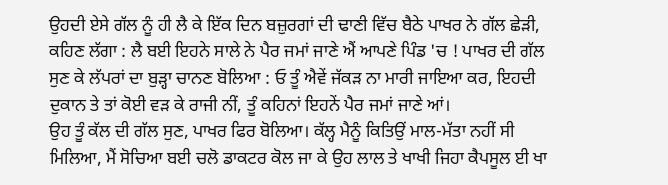ਉਹਦੀ ਏਸੇ ਗੱਲ ਨੂੰ ਹੀ ਲੈ ਕੇ ਇੱਕ ਦਿਨ ਬਜ਼ੁਰਗਾਂ ਦੀ ਢਾਣੀ ਵਿੱਚ ਬੈਠੇ ਪਾਖਰ ਨੇ ਗੱਲ ਛੇੜੀ, ਕਹਿਣ ਲੱਗਾ : ਲੈ ਬਈ ਇਹਨੇ ਸਾਲੇ ਨੇ ਪੈਰ ਜਮਾਂ ਜਾਣੇ ਐਂ ਆਪਣੇ ਪਿੰਡ 'ਚ ! ਪਾਖਰ ਦੀ ਗੱਲ ਸੁਣ ਕੇ ਲੱਪਰਾਂ ਦਾ ਬੁੜ੍ਹਾ ਚਾਨਣ ਬੋਲਿਆ : ਓ ਤੂੰ ਐਵੇਂ ਜੱਕੜ ਨਾ ਮਾਰੀ ਜਾਇਆ ਕਰ, ਇਹਦੀ ਦੁਕਾਨ ਤੇ ਤਾਂ ਕੋਈ ਵੜ ਕੇ ਰਾਜੀ ਨੀਂ, ਤੂੰ ਕਹਿਨਾਂ ਇਹਨੇਂ ਪੈਰ ਜਮਾਂ ਜਾਣੇ ਆਂ।
ਉਹ ਤੂੰ ਕੱਲ ਦੀ ਗੱਲ ਸੁਣ, ਪਾਖਰ ਫਿਰ ਬੋਲਿਆ। ਕੱਲ੍ਹ ਮੈਨੂੰ ਕਿਤਿਉਂ ਮਾਲ-ਮੱਤਾ ਨਹੀਂ ਸੀ ਮਿਲਿਆ, ਮੈਂ ਸੋਚਿਆ ਬਈ ਚਲੋ ਡਾਕਟਰ ਕੋਲ ਜਾ ਕੇ ਉਹ ਲਾਲ ਤੇ ਖਾਖੀ ਜਿਹਾ ਕੈਪਸੂਲ ਈ ਖਾ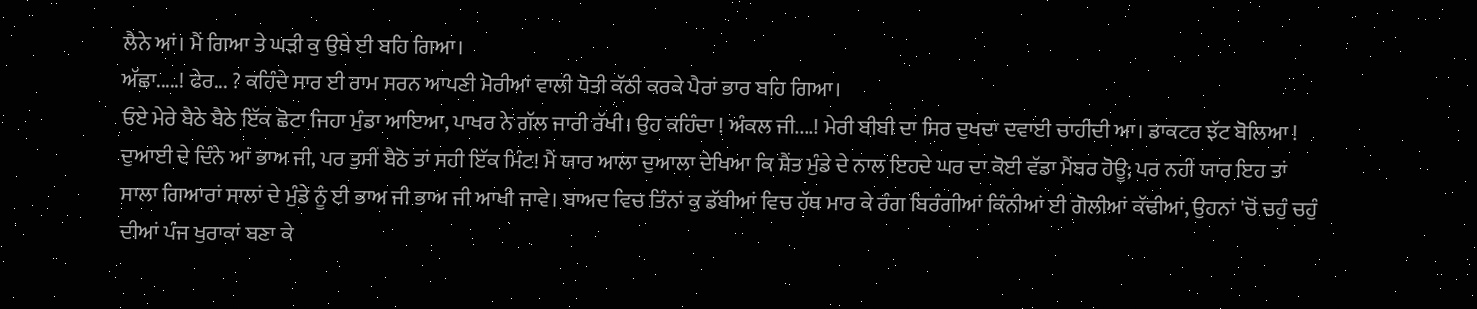ਲੈਨੇ ਆਂ। ਮੈਂ ਗਿਆ ਤੇ ਘੜੀ ਕੁ ਉਥੇ ਈ ਬਹਿ ਗਿਆ।
ਅੱਛਾ.....! ਫੇਰ... ? ਕਹਿੰਦੇ ਸਾਰ ਈ ਰਾਮ ਸਰਨ ਆਪਣੀ ਮੋਰੀਆਂ ਵਾਲੀ ਧੋਤੀ ਕੱਠੀ ਕਰਕੇ ਪੈਰਾਂ ਭਾਰ ਬਹਿ ਗਿਆ।
ਓਏ ਮੇਰੇ ਬੈਠੇ ਬੈਠੇ ਇੱਕ ਛੋਟਾ ਜਿਹਾ ਮੁੰਡਾ ਆਇਆ, ਪਾਖਰ ਨੇ ਗੱਲ ਜਾਰੀ ਰੱਖੀ। ਉਹ ਕਹਿੰਦਾ ! ਅੰਕਲ ਜੀ....! ਮੇਰੀ ਬੀਬੀ ਦਾ ਸਿਰ ਦੁਖਦਾ ਦਵਾਈ ਚਾਹੀਦੀ ਆ। ਡਾਕਟਰ ਝੱਟ ਬੋਲਿਆ ! ਦੁਆਈ ਦੇ ਦਿੰਨੇ ਆਂ ਭਾਅ ਜੀ, ਪਰ ਤੁਸੀਂ ਬੈਠੋ ਤਾਂ ਸਹੀ ਇੱਕ ਮਿੰਟ! ਮੈਂ ਯਾਰ ਆਲਾ ਦੁਆਲਾ ਦੇਖਿਆ ਕਿ ਸ਼ੈਂਤ ਮੁੰਡੇ ਦੇ ਨਾਲ ਇਹਦੇ ਘਰ ਦਾ ਕੋਈ ਵੱਡਾ ਮੈਂਬਰ ਹੋਊ; ਪਰ ਨਹੀਂ ਯਾਰ ਇਹ ਤਾਂ ਸਾਲਾ ਗਿਆਰਾਂ ਸਾਲਾਂ ਦੇ ਮੁੰਡੇ ਨੂੰ ਈ ਭਾਅ ਜੀ ਭਾਅ ਜੀ ਆਖੀ ਜਾਵੇ। ਬਾਅਦ ਵਿਚ ਤਿੰਨਾਂ ਕੁ ਡੱਬੀਆਂ ਵਿਚ ਹੱਥ ਮਾਰ ਕੇ ਰੰਗ ਬਿਰੰਗੀਆਂ ਕਿੰਨੀਆਂ ਈ ਗੋਲੀਆਂ ਕੱਢੀਆਂ, ਉਹਨਾਂ 'ਚੋਂ ਚਹੁੰ ਚਹੁੰ ਦੀਆਂ ਪੰਜ ਖੁਰਾਕਾਂ ਬਣਾ ਕੇ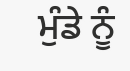ਮੁੰਡੇ ਨੂੰ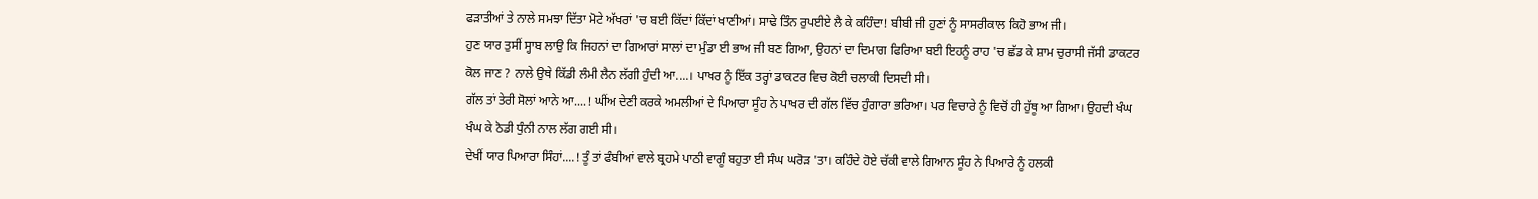ਫੜਾਤੀਆਂ ਤੇ ਨਾਲੇ ਸਮਝਾ ਦਿੱਤਾ ਮੋਟੇ ਅੱਖਰਾਂ 'ਚ ਬਈ ਕਿੱਦਾਂ ਕਿੱਦਾਂ ਖਾਣੀਆਂ। ਸਾਢੇ ਤਿੰਨ ਰੁਪਈਏ ਲੈ ਕੇ ਕਹਿੰਦਾ! ਬੀਬੀ ਜੀ ਹੁਣਾਂ ਨੂੰ ਸਾਸਰੀਕਾਲ ਕਿਹੋ ਭਾਅ ਜੀ।
ਹੁਣ ਯਾਰ ਤੁਸੀਂ ਸ੍ਹਾਬ ਲਾਉ ਕਿ ਜਿਹਨਾਂ ਦਾ ਗਿਆਰਾਂ ਸਾਲਾਂ ਦਾ ਮੁੰਡਾ ਈ ਭਾਅ ਜੀ ਬਣ ਗਿਆ, ਉਹਨਾਂ ਦਾ ਦਿਮਾਗ ਫਿਰਿਆ ਬਈ ਇਹਨੂੰ ਰਾਹ 'ਚ ਛੱਡ ਕੇ ਸ਼ਾਮ ਚੁਰਾਸੀ ਜੱਸੀ ਡਾਕਟਰ ਕੋਲ ਜਾਣ ? ਨਾਲੇ ਉਥੇ ਕਿੱਡੀ ਲੰਮੀ ਲੈਨ ਲੱਗੀ ਹੁੰਦੀ ਆ....। ਪਾਖਰ ਨੂੰ ਇੱਕ ਤਰ੍ਹਾਂ ਡਾਕਟਰ ਵਿਚ ਕੋਈ ਚਲਾਕੀ ਦਿਸਦੀ ਸੀ।
ਗੱਲ ਤਾਂ ਤੇਰੀ ਸੋਲਾਂ ਆਨੇ ਆ....! ਘੀਂਅ ਦੇਣੀ ਕਰਕੇ ਅਮਲੀਆਂ ਦੇ ਪਿਆਰਾ ਸੂੰਹ ਨੇ ਪਾਖਰ ਦੀ ਗੱਲ ਵਿੱਚ ਹੁੰਗਾਰਾ ਭਰਿਆ। ਪਰ ਵਿਚਾਰੇ ਨੂੰ ਵਿਚੋਂ ਹੀ ਹੁੱਥੂ ਆ ਗਿਆ। ਉਹਦੀ ਖੰਘ ਖੰਘ ਕੇ ਠੋਡੀ ਧੁੰਨੀ ਨਾਲ ਲੱਗ ਗਈ ਸੀ।
ਦੇਖੀਂ ਯਾਰ ਪਿਆਰਾ ਸਿੰਹਾਂ....! ਤੂੰ ਤਾਂ ਫੰਬੀਆਂ ਵਾਲੇ ਬ੍ਰਹਮੇ ਪਾਠੀ ਵਾਗੂੰ ਬਹੁਤਾ ਈ ਸੰਘ ਘਰੋੜ 'ਤਾ। ਕਹਿੰਦੇ ਹੋਏ ਚੱਕੀ ਵਾਲੇ ਗਿਆਨ ਸੂੰਹ ਨੇ ਪਿਆਰੇ ਨੂੰ ਹਲਕੀ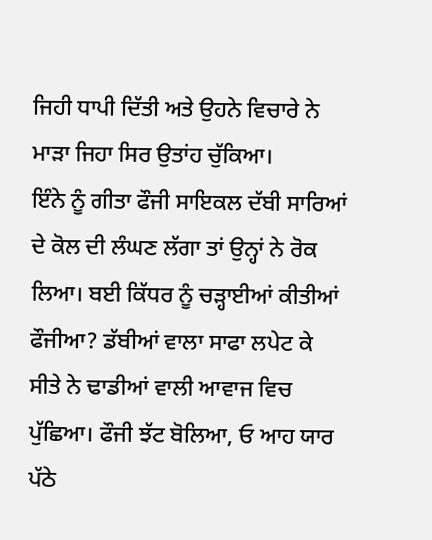ਜਿਹੀ ਧਾਪੀ ਦਿੱਤੀ ਅਤੇ ਉਹਨੇ ਵਿਚਾਰੇ ਨੇ ਮਾੜਾ ਜਿਹਾ ਸਿਰ ਉਤਾਂਹ ਚੁੱਕਿਆ।
ਇੰਨੇ ਨੂੰ ਗੀਤਾ ਫੌਜੀ ਸਾਇਕਲ ਦੱਬੀ ਸਾਰਿਆਂ ਦੇ ਕੋਲ ਦੀ ਲੰਘਣ ਲੱਗਾ ਤਾਂ ਉਨ੍ਹਾਂ ਨੇ ਰੋਕ ਲਿਆ। ਬਈ ਕਿੱਧਰ ਨੂੰ ਚੜ੍ਹਾਈਆਂ ਕੀਤੀਆਂ ਫੌਜੀਆ? ਡੱਬੀਆਂ ਵਾਲਾ ਸਾਫਾ ਲਪੇਟ ਕੇ ਸੀਤੇ ਨੇ ਢਾਡੀਆਂ ਵਾਲੀ ਆਵਾਜ ਵਿਚ ਪੁੱਛਿਆ। ਫੌਜੀ ਝੱਟ ਬੋਲਿਆ, ਓ ਆਹ ਯਾਰ ਪੱਠੇ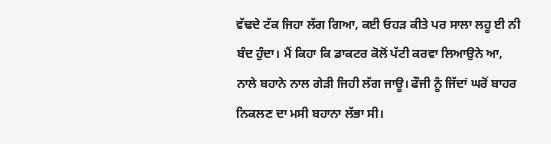ਵੱਢਦੇ ਟੱਕ ਜਿਹਾ ਲੱਗ ਗਿਆ, ਕਈ ਓਹੜ ਕੀਤੇ ਪਰ ਸਾਲਾ ਲਹੂ ਈ ਨੀ ਬੰਦ ਹੁੰਦਾ। ਮੈਂ ਕਿਹਾ ਕਿ ਡਾਕਟਰ ਕੋਲੋਂ ਪੱਟੀ ਕਰਵਾ ਲਿਆਉਨੇ ਆ, ਨਾਲੇ ਬਹਾਨੇ ਨਾਲ ਗੇੜੀ ਜਿਹੀ ਲੱਗ ਜਾਊ। ਫੌਜੀ ਨੂੰ ਜਿੱਦਾਂ ਘਰੋਂ ਬਾਹਰ ਨਿਕਲਣ ਦਾ ਮਸੀ ਬਹਾਨਾ ਲੱਭਾ ਸੀ।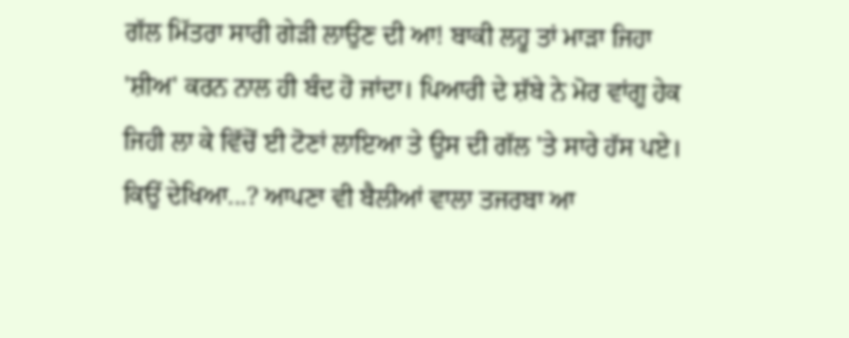ਗੱਲ ਮਿੱਤਰਾ ਸਾਰੀ ਗੇੜੀ ਲਾਉਣ ਦੀ ਆ! ਬਾਕੀ ਲਹੂ ਤਾਂ ਮਾੜਾ ਜਿਹਾ 'ਸ਼ੀਅ' ਕਰਨ ਨਾਲ ਹੀ ਬੰਦ ਹੋ ਜਾਂਦਾ। ਪਿਆਰੀ ਦੇ ਸ਼ੱਬੇ ਨੇ ਮੋਰ ਵਾਂਗੂ ਹੇਕ ਜਿਹੀ ਲਾ ਕੇ ਵਿੱਚੋਂ ਈ ਟੋਣਾਂ ਲਾਇਆ ਤੇ ਉਸ ਦੀ ਗੱਲ 'ਤੇ ਸਾਰੇ ਹੱਸ ਪਏ।
ਕਿਉਂ ਦੇਖਿਆ...? ਆਪਣਾ ਵੀ ਬੈਲੀਆਂ ਵਾਲਾ ਤਜਰਬਾ ਆ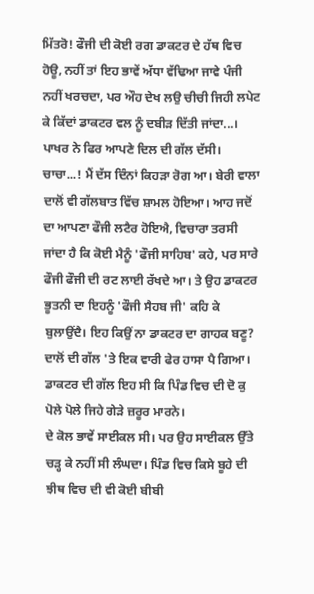ਮਿੱਤਰੋ! ਫੌਜੀ ਦੀ ਕੋਈ ਰਗ ਡਾਕਟਰ ਦੇ ਹੱਥ ਵਿਚ ਹੋਊ, ਨਹੀਂ ਤਾਂ ਇਹ ਭਾਵੇਂ ਅੱਧਾ ਵੱਢਿਆ ਜਾਵੇ ਪੰਜੀ ਨਹੀਂ ਖਰਚਦਾ, ਪਰ ਔਹ ਦੇਖ ਲਉ ਚੀਚੀ ਜਿਹੀ ਲਪੇਟ ਕੇ ਕਿੱਦਾਂ ਡਾਕਟਰ ਵਲ ਨੂੰ ਦਬੀੜ ਦਿੱਤੀ ਜਾਂਦਾ...।
ਪਾਖਰ ਨੇ ਫਿਰ ਆਪਣੇ ਦਿਲ ਦੀ ਗੱਲ ਦੱਸੀ।
ਚਾਚਾ...! ਮੈਂ ਦੱਸ ਦਿੰਨਾਂ ਕਿਹੜਾ ਰੋਗ ਆ। ਬੇਰੀ ਵਾਲਾ ਦਾਲੋਂ ਵੀ ਗੱਲਬਾਤ ਵਿੱਚ ਸ਼ਾਮਲ ਹੋਇਆ। ਆਹ ਜਦੋਂ ਦਾ ਆਪਣਾ ਫੌਜੀ ਲਟੈਰ ਹੋਇਐ, ਵਿਚਾਰਾ ਤਰਸੀ ਜਾਂਦਾ ਹੈ ਕਿ ਕੋਈ ਮੈਨੂੰ 'ਫੌਜੀ ਸਾਹਿਬ' ਕਹੇ, ਪਰ ਸਾਰੇ ਫੌਜੀ ਫੌਜੀ ਦੀ ਰਟ ਲਾਈ ਰੱਖਦੇ ਆ। ਤੇ ਉਹ ਡਾਕਟਰ ਭੂਤਨੀ ਦਾ ਇਹਨੂੰ 'ਫੌਜੀ ਸੈਹਬ ਜੀ' ਕਹਿ ਕੇ ਬੁਲਾਉਂਦੈ। ਇਹ ਕਿਉਂ ਨਾ ਡਾਕਟਰ ਦਾ ਗਾਹਕ ਬਣੂ? ਦਾਲੋਂ ਦੀ ਗੱਲ 'ਤੇ ਇਕ ਵਾਰੀ ਫੇਰ ਹਾਸਾ ਪੈ ਗਿਆ।
ਡਾਕਟਰ ਦੀ ਗੱਲ ਇਹ ਸੀ ਕਿ ਪਿੰਡ ਵਿਚ ਦੀ ਦੋ ਕੁ ਪੋਲੇ ਪੋਲੇ ਜਿਹੇ ਗੇੜੇ ਜ਼ਰੂਰ ਮਾਰਨੇ।
ਦੇ ਕੋਲ ਭਾਵੇਂ ਸਾਈਕਲ ਸੀ। ਪਰ ਉਹ ਸਾਈਕਲ ਉੱਤੇ ਚੜ੍ਹ ਕੇ ਨਹੀਂ ਸੀ ਲੰਘਦਾ। ਪਿੰਡ ਵਿਚ ਕਿਸੇ ਬੂਹੇ ਦੀ ਝੀਥ ਵਿਚ ਦੀ ਵੀ ਕੋਈ ਬੀਬੀ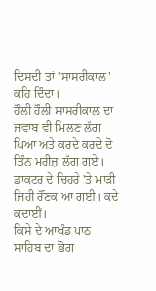ਦਿਸਦੀ ਤਾਂ 'ਸਾਸਰੀਕਾਲ' ਕਹਿ ਦਿੰਦਾ।
ਹੌਲੀ ਹੌਲੀ ਸਾਸਰੀਕਾਲ ਦਾ ਜਵਾਬ ਵੀ ਮਿਲਣ ਲੱਗ ਪਿਆ ਅਤੇ ਕਰਦੇ ਕਰਦੇ ਦੋ ਤਿੰਨ ਮਰੀਜ਼ ਲੱਗ ਗਏ। ਡਾਕਟਰ ਦੇ ਚਿਹਰੇ 'ਤੇ ਮਾੜੀ ਜਿਹੀ ਰੌਂਣਕ ਆ ਗਈ। ਕਦੇ ਕਦਾਈਂ।
ਕਿਸੇ ਦੇ ਆਖੰਡ ਪਾਠ ਸਾਹਿਬ ਦਾ ਭੋਗ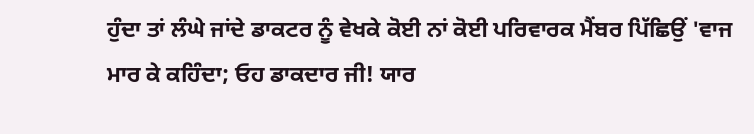ਹੁੰਦਾ ਤਾਂ ਲੰਘੇ ਜਾਂਦੇ ਡਾਕਟਰ ਨੂੰ ਵੇਖਕੇ ਕੋਈ ਨਾਂ ਕੋਈ ਪਰਿਵਾਰਕ ਮੈਂਬਰ ਪਿੱਛਿਉਂ 'ਵਾਜ ਮਾਰ ਕੇ ਕਹਿੰਦਾ; ਓਹ ਡਾਕਦਾਰ ਜੀ! ਯਾਰ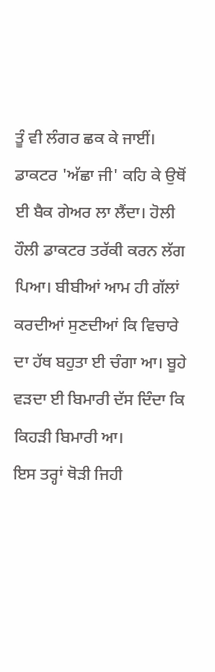ਤੂੰ ਵੀ ਲੰਗਰ ਛਕ ਕੇ ਜਾਈਂ। ਡਾਕਟਰ 'ਅੱਛਾ ਜੀ' ਕਹਿ ਕੇ ਉਥੋਂ ਈ ਬੈਕ ਗੇਅਰ ਲਾ ਲੈਂਦਾ। ਹੋਲੀ ਹੌਲੀ ਡਾਕਟਰ ਤਰੱਕੀ ਕਰਨ ਲੱਗ ਪਿਆ। ਬੀਬੀਆਂ ਆਮ ਹੀ ਗੱਲਾਂ ਕਰਦੀਆਂ ਸੁਣਦੀਆਂ ਕਿ ਵਿਚਾਰੇ ਦਾ ਹੱਥ ਬਹੁਤਾ ਈ ਚੰਗਾ ਆ। ਬੂਹੇ ਵੜਦਾ ਈ ਬਿਮਾਰੀ ਦੱਸ ਦਿੰਦਾ ਕਿ ਕਿਹੜੀ ਬਿਮਾਰੀ ਆ।
ਇਸ ਤਰ੍ਹਾਂ ਥੋੜੀ ਜਿਹੀ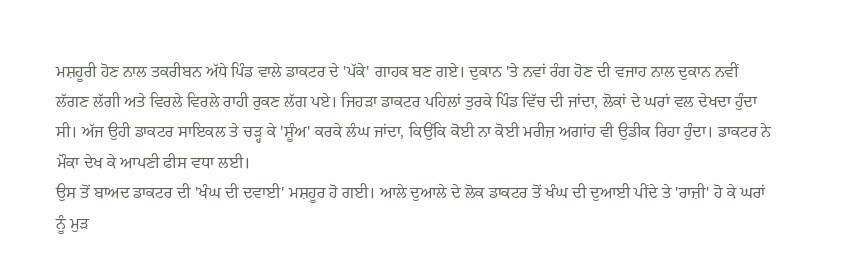ਮਸ਼ਹੂਰੀ ਹੋਣ ਨਾਲ ਤਕਰੀਬਨ ਅੱਧੇ ਪਿੰਡ ਵਾਲੇ ਡਾਕਟਰ ਦੇ 'ਪੱਕੇ' ਗਾਹਕ ਬਣ ਗਏ। ਦੁਕਾਨ 'ਤੇ ਨਵਾਂ ਰੰਗ ਹੋਣ ਦੀ ਵਜਾਹ ਨਾਲ ਦੁਕਾਨ ਨਵੀਂ ਲੱਗਣ ਲੱਗੀ ਅਤੇ ਵਿਰਲੇ ਵਿਰਲੇ ਰਾਹੀ ਰੁਕਣ ਲੱਗ ਪਏ। ਜਿਹੜਾ ਡਾਕਟਰ ਪਹਿਲਾਂ ਤੁਰਕੇ ਪਿੰਡ ਵਿੱਚ ਦੀ ਜਾਂਦਾ, ਲੋਕਾਂ ਦੇ ਘਰਾਂ ਵਲ ਦੇਖਦਾ ਹੁੰਦਾ ਸੀ। ਅੱਜ ਉਹੀ ਡਾਕਟਰ ਸਾਇਕਲ ਤੇ ਚੜ੍ਹ ਕੇ 'ਸ਼ੂੰਅ' ਕਰਕੇ ਲੰਘ ਜਾਂਦਾ, ਕਿਉਂਕਿ ਕੋਈ ਨਾ ਕੋਈ ਮਰੀਜ਼ ਅਗਾਂਹ ਵੀ ਉਡੀਕ ਰਿਹਾ ਹੁੰਦਾ। ਡਾਕਟਰ ਨੇ ਮੌਕਾ ਦੇਖ ਕੇ ਆਪਣੀ ਫੀਸ ਵਧਾ ਲਈ।
ਉਸ ਤੋਂ ਬਾਅਦ ਡਾਕਟਰ ਦੀ 'ਖੰਘ ਦੀ ਦਵਾਈ' ਮਸ਼ਹੂਰ ਹੋ ਗਈ। ਆਲੇ ਦੁਆਲੇ ਦੇ ਲੋਕ ਡਾਕਟਰ ਤੋਂ ਖੰਘ ਦੀ ਦੁਆਈ ਪੀਂਦੇ ਤੇ 'ਰਾਜ਼ੀ' ਹੋ ਕੇ ਘਰਾਂ ਨੂੰ ਮੁੜ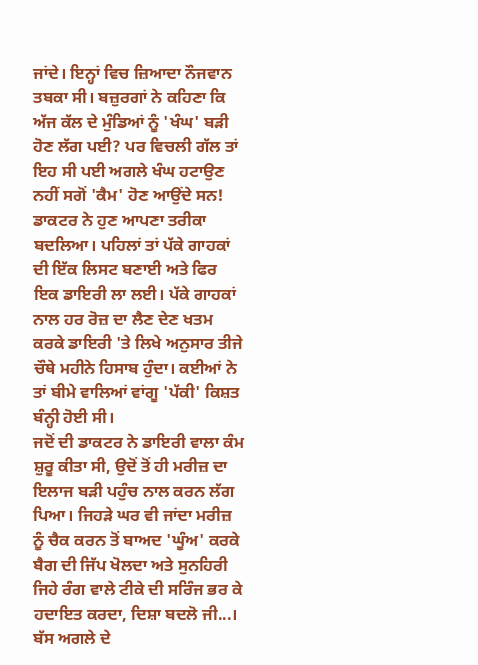ਜਾਂਦੇ। ਇਨ੍ਹਾਂ ਵਿਚ ਜ਼ਿਆਦਾ ਨੌਜਵਾਨ ਤਬਕਾ ਸੀ। ਬਜ਼ੁਰਗਾਂ ਨੇ ਕਹਿਣਾ ਕਿ ਅੱਜ ਕੱਲ ਦੇ ਮੁੰਡਿਆਂ ਨੂੰ 'ਖੰਘ' ਬੜੀ ਹੋਣ ਲੱਗ ਪਈ? ਪਰ ਵਿਚਲੀ ਗੱਲ ਤਾਂ ਇਹ ਸੀ ਪਈ ਅਗਲੇ ਖੰਘ ਹਟਾਉਣ ਨਹੀਂ ਸਗੋਂ 'ਕੈਮ' ਹੋਣ ਆਉਂਦੇ ਸਨ!
ਡਾਕਟਰ ਨੇ ਹੁਣ ਆਪਣਾ ਤਰੀਕਾ ਬਦਲਿਆ। ਪਹਿਲਾਂ ਤਾਂ ਪੱਕੇ ਗਾਹਕਾਂ ਦੀ ਇੱਕ ਲਿਸਟ ਬਣਾਈ ਅਤੇ ਫਿਰ ਇਕ ਡਾਇਰੀ ਲਾ ਲਈ। ਪੱਕੇ ਗਾਹਕਾਂ ਨਾਲ ਹਰ ਰੋਜ਼ ਦਾ ਲੈਣ ਦੇਣ ਖਤਮ ਕਰਕੇ ਡਾਇਰੀ 'ਤੇ ਲਿਖੇ ਅਨੁਸਾਰ ਤੀਜੇ ਚੌਥੇ ਮਹੀਨੇ ਹਿਸਾਬ ਹੁੰਦਾ। ਕਈਆਂ ਨੇ ਤਾਂ ਬੀਮੇ ਵਾਲਿਆਂ ਵਾਂਗੂ 'ਪੱਕੀ' ਕਿਸ਼ਤ ਬੰਨ੍ਹੀ ਹੋਈ ਸੀ।
ਜਦੋਂ ਦੀ ਡਾਕਟਰ ਨੇ ਡਾਇਰੀ ਵਾਲਾ ਕੰਮ ਸ਼ੁਰੂ ਕੀਤਾ ਸੀ, ਉਦੋਂ ਤੋਂ ਹੀ ਮਰੀਜ਼ ਦਾ ਇਲਾਜ ਬੜੀ ਪਹੁੰਚ ਨਾਲ ਕਰਨ ਲੱਗ ਪਿਆ। ਜਿਹੜੇ ਘਰ ਵੀ ਜਾਂਦਾ ਮਰੀਜ਼ ਨੂੰ ਚੈਕ ਕਰਨ ਤੋਂ ਬਾਅਦ 'ਘੂੰਅ' ਕਰਕੇ ਬੈਗ ਦੀ ਜਿੱਪ ਖੋਲਦਾ ਅਤੇ ਸੁਨਹਿਰੀ ਜਿਹੇ ਰੰਗ ਵਾਲੇ ਟੀਕੇ ਦੀ ਸਰਿੰਜ ਭਰ ਕੇ ਹਦਾਇਤ ਕਰਦਾ, ਦਿਸ਼ਾ ਬਦਲੋ ਜੀ...। ਬੱਸ ਅਗਲੇ ਦੇ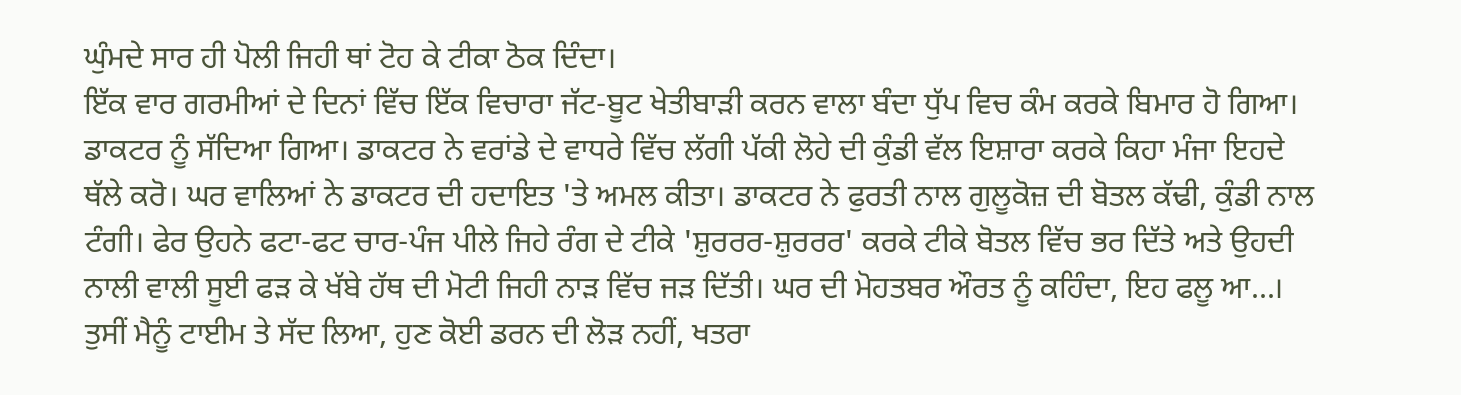ਘੁੰਮਦੇ ਸਾਰ ਹੀ ਪੋਲੀ ਜਿਹੀ ਥਾਂ ਟੋਹ ਕੇ ਟੀਕਾ ਠੋਕ ਦਿੰਦਾ।
ਇੱਕ ਵਾਰ ਗਰਮੀਆਂ ਦੇ ਦਿਨਾਂ ਵਿੱਚ ਇੱਕ ਵਿਚਾਰਾ ਜੱਟ-ਬੂਟ ਖੇਤੀਬਾੜੀ ਕਰਨ ਵਾਲਾ ਬੰਦਾ ਧੁੱਪ ਵਿਚ ਕੰਮ ਕਰਕੇ ਬਿਮਾਰ ਹੋ ਗਿਆ। ਡਾਕਟਰ ਨੂੰ ਸੱਦਿਆ ਗਿਆ। ਡਾਕਟਰ ਨੇ ਵਰਾਂਡੇ ਦੇ ਵਾਧਰੇ ਵਿੱਚ ਲੱਗੀ ਪੱਕੀ ਲੋਹੇ ਦੀ ਕੁੰਡੀ ਵੱਲ ਇਸ਼ਾਰਾ ਕਰਕੇ ਕਿਹਾ ਮੰਜਾ ਇਹਦੇ ਥੱਲੇ ਕਰੋ। ਘਰ ਵਾਲਿਆਂ ਨੇ ਡਾਕਟਰ ਦੀ ਹਦਾਇਤ 'ਤੇ ਅਮਲ ਕੀਤਾ। ਡਾਕਟਰ ਨੇ ਫੁਰਤੀ ਨਾਲ ਗੁਲੂਕੋਜ਼ ਦੀ ਬੋਤਲ ਕੱਢੀ, ਕੁੰਡੀ ਨਾਲ ਟੰਗੀ। ਫੇਰ ਉਹਨੇ ਫਟਾ-ਫਟ ਚਾਰ-ਪੰਜ ਪੀਲੇ ਜਿਹੇ ਰੰਗ ਦੇ ਟੀਕੇ 'ਸ਼ੁਰਰਰ-ਸ਼ੁਰਰਰ' ਕਰਕੇ ਟੀਕੇ ਬੋਤਲ ਵਿੱਚ ਭਰ ਦਿੱਤੇ ਅਤੇ ਉਹਦੀ ਨਾਲੀ ਵਾਲੀ ਸੂਈ ਫੜ ਕੇ ਖੱਬੇ ਹੱਥ ਦੀ ਮੋਟੀ ਜਿਹੀ ਨਾੜ ਵਿੱਚ ਜੜ ਦਿੱਤੀ। ਘਰ ਦੀ ਮੋਹਤਬਰ ਔਰਤ ਨੂੰ ਕਹਿੰਦਾ, ਇਹ ਫਲੂ ਆ...। ਤੁਸੀਂ ਮੈਨੂੰ ਟਾਈਮ ਤੇ ਸੱਦ ਲਿਆ, ਹੁਣ ਕੋਈ ਡਰਨ ਦੀ ਲੋੜ ਨਹੀਂ, ਖਤਰਾ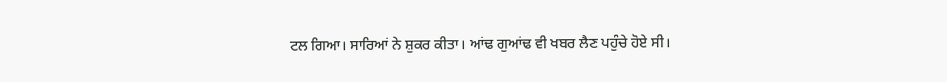ਟਲ ਗਿਆ। ਸਾਰਿਆਂ ਨੇ ਸ਼ੁਕਰ ਕੀਤਾ। ਆਂਢ ਗੁਆਂਢ ਵੀ ਖਬਰ ਲੈਣ ਪਹੁੰਚੇ ਹੋਏ ਸੀ।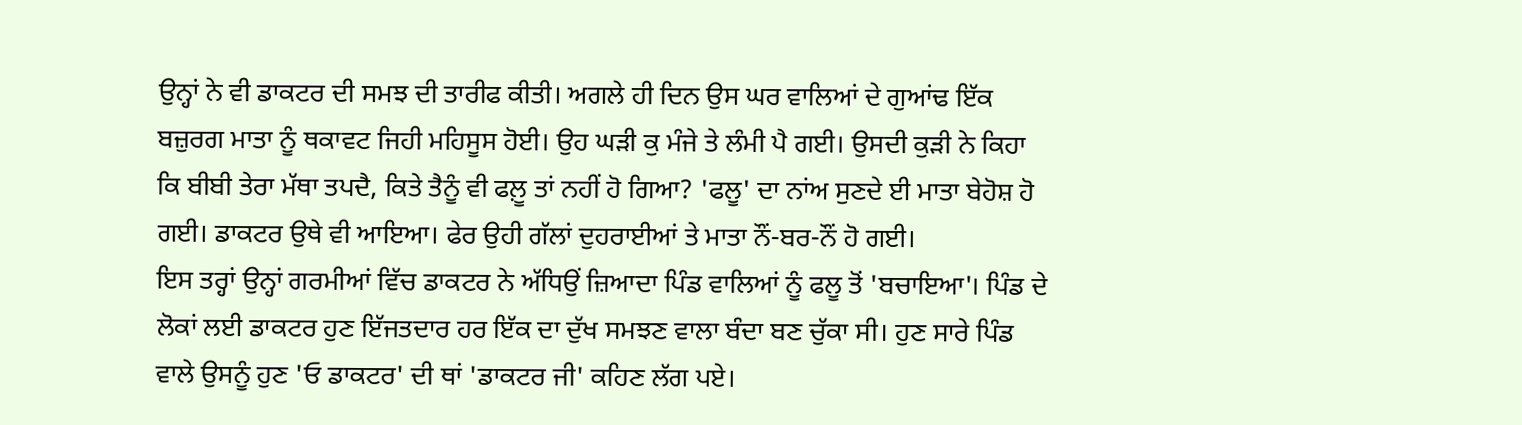ਉਨ੍ਹਾਂ ਨੇ ਵੀ ਡਾਕਟਰ ਦੀ ਸਮਝ ਦੀ ਤਾਰੀਫ ਕੀਤੀ। ਅਗਲੇ ਹੀ ਦਿਨ ਉਸ ਘਰ ਵਾਲਿਆਂ ਦੇ ਗੁਆਂਢ ਇੱਕ ਬਜ਼ੁਰਗ ਮਾਤਾ ਨੂੰ ਥਕਾਵਟ ਜਿਹੀ ਮਹਿਸੂਸ ਹੋਈ। ਉਹ ਘੜੀ ਕੁ ਮੰਜੇ ਤੇ ਲੰਮੀ ਪੈ ਗਈ। ਉਸਦੀ ਕੁੜੀ ਨੇ ਕਿਹਾ ਕਿ ਬੀਬੀ ਤੇਰਾ ਮੱਥਾ ਤਪਦੈ, ਕਿਤੇ ਤੈਨੂੰ ਵੀ ਫਲ਼ੂ ਤਾਂ ਨਹੀਂ ਹੋ ਗਿਆ? 'ਫਲੂ' ਦਾ ਨਾਂਅ ਸੁਣਦੇ ਈ ਮਾਤਾ ਬੇਹੋਸ਼ ਹੋ ਗਈ। ਡਾਕਟਰ ਉਥੇ ਵੀ ਆਇਆ। ਫੇਰ ਉਹੀ ਗੱਲਾਂ ਦੁਹਰਾਈਆਂ ਤੇ ਮਾਤਾ ਨੌਂ-ਬਰ-ਨੌਂ ਹੋ ਗਈ।
ਇਸ ਤਰ੍ਹਾਂ ਉਨ੍ਹਾਂ ਗਰਮੀਆਂ ਵਿੱਚ ਡਾਕਟਰ ਨੇ ਅੱਧਿਉਂ ਜ਼ਿਆਦਾ ਪਿੰਡ ਵਾਲਿਆਂ ਨੂੰ ਫਲੂ ਤੋਂ 'ਬਚਾਇਆ'। ਪਿੰਡ ਦੇ ਲੋਕਾਂ ਲਈ ਡਾਕਟਰ ਹੁਣ ਇੱਜਤਦਾਰ ਹਰ ਇੱਕ ਦਾ ਦੁੱਖ ਸਮਝਣ ਵਾਲਾ ਬੰਦਾ ਬਣ ਚੁੱਕਾ ਸੀ। ਹੁਣ ਸਾਰੇ ਪਿੰਡ ਵਾਲੇ ਉਸਨੂੰ ਹੁਣ 'ਓ ਡਾਕਟਰ' ਦੀ ਥਾਂ 'ਡਾਕਟਰ ਜੀ' ਕਹਿਣ ਲੱਗ ਪਏ।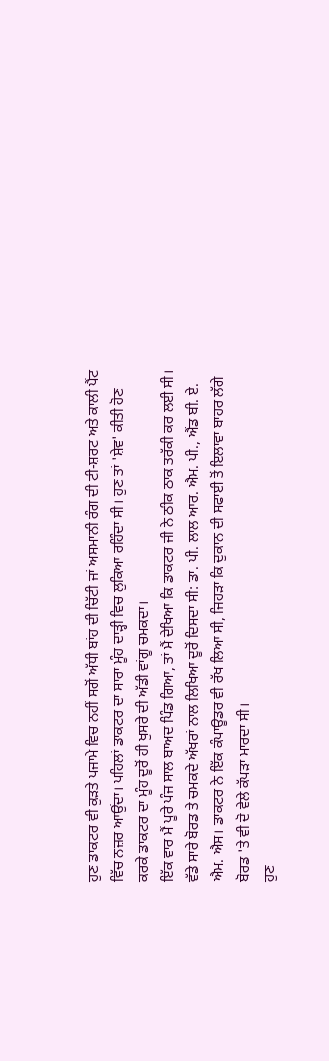ਹੁਣ ਡਾਕਟਰ ਵੀ ਕੁੜਤੇ ਪਜਾਮੇ ਵਿਚ ਨਹੀਂ ਸਗੋਂ ਅੱਧੀ ਬਾਂਹ ਦੀ ਚਿੱਟੀ ਜਾਂ ਅਸਮਾਨੀ ਰੰਗ ਦੀ ਟੀ-ਸ਼ਰਟ ਅਤੇ ਕਾਲੀ ਪੈਂਟ ਵਿੱਚ ਨਜ਼ਰ ਆਉਂਦਾ। ਪਹਿਲਾਂ ਡਾਕਟਰ ਦਾ ਸਾਰਾ ਮੂੰਹ ਦਾੜ੍ਹੀ ਵਿਚ ਲੁਕਿਆ ਰਹਿੰਦਾ ਸੀ। ਹੁਣ ਤਾਂ 'ਸ਼ੇਵ' ਕੀਤੀ ਹੋਣ ਕਰਕੇ ਡਾਕਟਰ ਦਾ ਮੂੰਹ ਦੂਰੋਂ ਹੀ ਖੁਸਰੇ ਦੀ ਅੱਡੀ ਵਾਂਗੂ ਚਮਕਦਾ।
ਇੱਕ ਵਾਰ ਮੈਂ ਪੂਰੇ ਪੰਜ ਸਾਲ ਬਾਅਦ ਪਿੰਡ ਗਿਆ, ਤਾਂ ਮੈਂ ਦੇਖਿਆ ਕਿ ਡਾਕਟਰ ਜੀ ਨੇ ਠੀਕ ਠਾਕ ਤਰੱਕੀ ਕਰ ਲਈ ਸੀ। ਵੱਡੇ ਸਾਰੇ ਬੋਰਡ ਤੇ ਚਮਕਦੇ ਅੱਖਰਾਂ ਨਾਲ ਲਿਖਿਆ ਦੂਰੋਂ ਦਿਸਦਾ ਸੀ: ਡਾ. ਪੀ. ਲਾਲ ਆਰ. ਐਮ. ਪੀ., ਐਂਡ ਬੀ. ਏ. ਐਮ. ਐਸ। ਡਾਕਟਰ ਨੇ ਇੱਕ ਕੰਪਾਊਡਰ ਵੀ ਰੱਖ ਲਿਆ ਸੀ, ਜਿਹੜਾ ਕਿ ਦੁਕਾਨ ਦੀ ਸਫਾਈ ਤੋਂ ਇਲਾਵਾ ਬਾਹਰ ਲੱਗੇ ਬੋਰਡ 'ਤੇ ਵੀ ਦੋ ਵੇਲੇ ਕੱਪੜਾ ਮਾਰਦਾ ਸੀ।
ਹੁਣ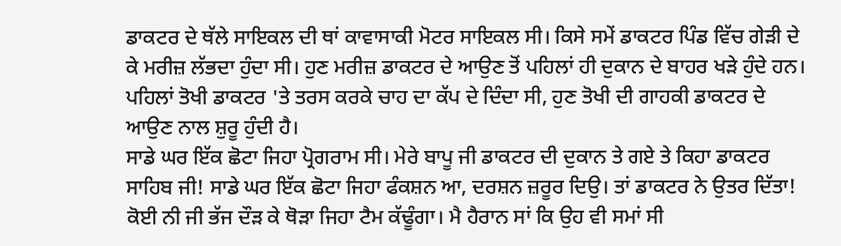ਡਾਕਟਰ ਦੇ ਥੱਲੇ ਸਾਇਕਲ ਦੀ ਥਾਂ ਕਾਵਾਸਾਕੀ ਮੋਟਰ ਸਾਇਕਲ ਸੀ। ਕਿਸੇ ਸਮੇਂ ਡਾਕਟਰ ਪਿੰਡ ਵਿੱਚ ਗੇੜੀ ਦੇ ਕੇ ਮਰੀਜ਼ ਲੱਭਦਾ ਹੁੰਦਾ ਸੀ। ਹੁਣ ਮਰੀਜ਼ ਡਾਕਟਰ ਦੇ ਆਉਣ ਤੋਂ ਪਹਿਲਾਂ ਹੀ ਦੁਕਾਨ ਦੇ ਬਾਹਰ ਖੜੇ ਹੁੰਦੇ ਹਨ। ਪਹਿਲਾਂ ਤੋਖੀ ਡਾਕਟਰ 'ਤੇ ਤਰਸ ਕਰਕੇ ਚਾਹ ਦਾ ਕੱਪ ਦੇ ਦਿੰਦਾ ਸੀ, ਹੁਣ ਤੋਖੀ ਦੀ ਗਾਹਕੀ ਡਾਕਟਰ ਦੇ ਆਉਣ ਨਾਲ ਸ਼ੁਰੂ ਹੁੰਦੀ ਹੈ।
ਸਾਡੇ ਘਰ ਇੱਕ ਛੋਟਾ ਜਿਹਾ ਪ੍ਰੋਗਰਾਮ ਸੀ। ਮੇਰੇ ਬਾਪੂ ਜੀ ਡਾਕਟਰ ਦੀ ਦੁਕਾਨ ਤੇ ਗਏ ਤੇ ਕਿਹਾ ਡਾਕਟਰ ਸਾਹਿਬ ਜੀ! ਸਾਡੇ ਘਰ ਇੱਕ ਛੋਟਾ ਜਿਹਾ ਫੰਕਸ਼ਨ ਆ, ਦਰਸ਼ਨ ਜ਼ਰੂਰ ਦਿਉ। ਤਾਂ ਡਾਕਟਰ ਨੇ ਉਤਰ ਦਿੱਤਾ! ਕੋਈ ਨੀ ਜੀ ਭੱਜ ਦੌੜ ਕੇ ਥੋੜਾ ਜਿਹਾ ਟੈਮ ਕੱਢੂੰਗਾ। ਮੈ ਹੈਰਾਨ ਸਾਂ ਕਿ ਉਹ ਵੀ ਸਮਾਂ ਸੀ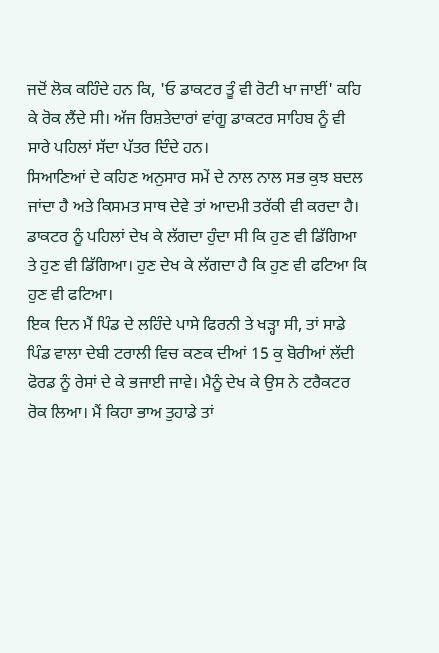ਜਦੋਂ ਲੋਕ ਕਹਿੰਦੇ ਹਨ ਕਿ, 'ਓ ਡਾਕਟਰ ਤੂੰ ਵੀ ਰੋਟੀ ਖਾ ਜਾਈਂ' ਕਹਿ ਕੇ ਰੋਕ ਲੈਂਦੇ ਸੀ। ਅੱਜ ਰਿਸ਼ਤੇਦਾਰਾਂ ਵਾਂਗੂ ਡਾਕਟਰ ਸਾਹਿਬ ਨੂੰ ਵੀ ਸਾਰੇ ਪਹਿਲਾਂ ਸੱਦਾ ਪੱਤਰ ਦਿੰਦੇ ਹਨ।
ਸਿਆਣਿਆਂ ਦੇ ਕਹਿਣ ਅਨੁਸਾਰ ਸਮੇਂ ਦੇ ਨਾਲ ਨਾਲ ਸਭ ਕੁਝ ਬਦਲ ਜਾਂਦਾ ਹੈ ਅਤੇ ਕਿਸਮਤ ਸਾਥ ਦੇਵੇ ਤਾਂ ਆਦਮੀ ਤਰੱਕੀ ਵੀ ਕਰਦਾ ਹੈ। ਡਾਕਟਰ ਨੂੰ ਪਹਿਲਾਂ ਦੇਖ ਕੇ ਲੱਗਦਾ ਹੁੰਦਾ ਸੀ ਕਿ ਹੁਣ ਵੀ ਡਿੱਗਿਆ ਤੇ ਹੁਣ ਵੀ ਡਿੱਗਿਆ। ਹੁਣ ਦੇਖ ਕੇ ਲੱਗਦਾ ਹੈ ਕਿ ਹੁਣ ਵੀ ਫਟਿਆ ਕਿ ਹੁਣ ਵੀ ਫਟਿਆ।
ਇਕ ਦਿਨ ਮੈਂ ਪਿੰਡ ਦੇ ਲਹਿੰਦੇ ਪਾਸੇ ਫਿਰਨੀ ਤੇ ਖੜ੍ਹਾ ਸੀ, ਤਾਂ ਸਾਡੇ ਪਿੰਡ ਵਾਲਾ ਦੇਬੀ ਟਰਾਲੀ ਵਿਚ ਕਣਕ ਦੀਆਂ 15 ਕੁ ਬੋਰੀਆਂ ਲੱਦੀ ਫੋਰਡ ਨੂੰ ਰੇਸਾਂ ਦੇ ਕੇ ਭਜਾਈ ਜਾਵੇ। ਮੈਨੂੰ ਦੇਖ ਕੇ ਉਸ ਨੇ ਟਰੈਕਟਰ ਰੋਕ ਲਿਆ। ਮੈਂ ਕਿਹਾ ਭਾਅ ਤੁਹਾਡੇ ਤਾਂ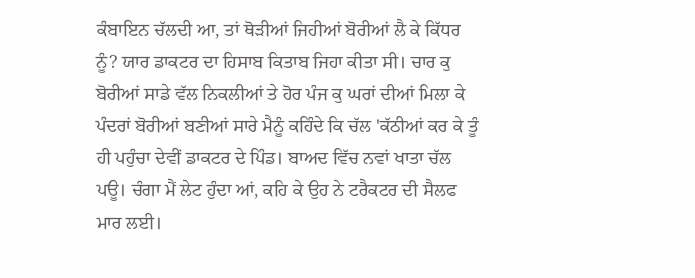ਕੰਬਾਇਨ ਚੱਲਦੀ ਆ, ਤਾਂ ਥੋੜੀਆਂ ਜਿਹੀਆਂ ਬੋਰੀਆਂ ਲੈ ਕੇ ਕਿੱਧਰ ਨੂੰ? ਯਾਰ ਡਾਕਟਰ ਦਾ ਹਿਸਾਬ ਕਿਤਾਬ ਜਿਹਾ ਕੀਤਾ ਸੀ। ਚਾਰ ਕੁ ਬੋਰੀਆਂ ਸਾਡੇ ਵੱਲ ਨਿਕਲੀਆਂ ਤੇ ਹੋਰ ਪੰਜ ਕੁ ਘਰਾਂ ਦੀਆਂ ਮਿਲਾ ਕੇ ਪੰਦਰਾਂ ਬੋਰੀਆਂ ਬਣੀਆਂ ਸਾਰੇ ਮੈਨੂੰ ਕਹਿੰਦੇ ਕਿ ਚੱਲ 'ਕੱਠੀਆਂ ਕਰ ਕੇ ਤੂੰ ਹੀ ਪਹੁੰਚਾ ਦੇਵੀਂ ਡਾਕਟਰ ਦੇ ਪਿੰਡ। ਬਾਅਦ ਵਿੱਚ ਨਵਾਂ ਖਾਤਾ ਚੱਲ ਪਊ। ਚੰਗਾ ਮੈਂ ਲੇਟ ਹੁੰਦਾ ਆਂ, ਕਹਿ ਕੇ ਉਹ ਨੇ ਟਰੈਕਟਰ ਦੀ ਸੈਲਫ ਮਾਰ ਲਈ।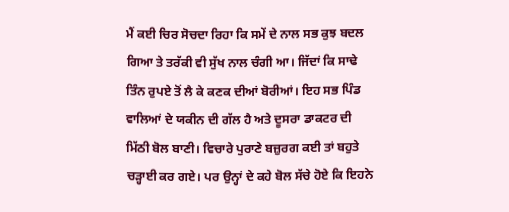ਮੈਂ ਕਈ ਚਿਰ ਸੋਚਦਾ ਰਿਹਾ ਕਿ ਸਮੇਂ ਦੇ ਨਾਲ ਸਭ ਕੁਝ ਬਦਲ ਗਿਆ ਤੇ ਤਰੱਕੀ ਵੀ ਸੁੱਖ ਨਾਲ ਚੰਗੀ ਆ। ਜਿੱਦਾਂ ਕਿ ਸਾਢੇ ਤਿੰਨ ਰੁਪਏ ਤੋਂ ਲੈ ਕੇ ਕਣਕ ਦੀਆਂ ਬੋਰੀਆਂ। ਇਹ ਸਭ ਪਿੰਡ ਵਾਲਿਆਂ ਦੇ ਯਕੀਨ ਦੀ ਗੱਲ ਹੈ ਅਤੇ ਦੂਸਰਾ ਡਾਕਟਰ ਦੀ ਮਿੱਠੀ ਬੋਲ ਬਾਣੀ। ਵਿਚਾਰੇ ਪੁਰਾਣੇ ਬਜ਼ੁਰਗ ਕਈ ਤਾਂ ਬਹੁਤੇ ਚੜ੍ਹਾਈ ਕਰ ਗਏ। ਪਰ ਉਨ੍ਹਾਂ ਦੇ ਕਹੇ ਬੋਲ ਸੱਚੇ ਹੋਏ ਕਿ ਇਹਨੇ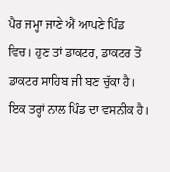ਪੈਰ ਜਮ੍ਹਾ ਜਾਣੇ ਐਂ ਆਪਣੇ ਪਿੰਡ ਵਿਚ। ਹੁਣ ਤਾਂ ਡਾਕਟਰ, ਡਾਕਟਰ ਤੋਂ ਡਾਕਟਰ ਸਾਹਿਬ ਜੀ ਬਣ ਚੁੱਕਾ ਹੈ। ਇਕ ਤਰ੍ਹਾਂ ਨਾਲ ਪਿੰਡ ਦਾ ਵਸਨੀਕ ਹੈ।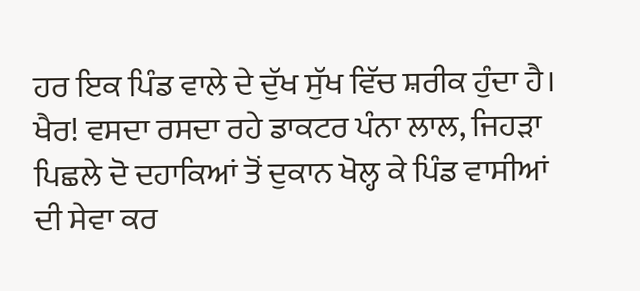ਹਰ ਇਕ ਪਿੰਡ ਵਾਲੇ ਦੇ ਦੁੱਖ ਸੁੱਖ ਵਿੱਚ ਸ਼ਰੀਕ ਹੁੰਦਾ ਹੈ।
ਖੈਰ! ਵਸਦਾ ਰਸਦਾ ਰਹੇ ਡਾਕਟਰ ਪੰਨਾ ਲਾਲ, ਜਿਹੜਾ ਪਿਛਲੇ ਦੋ ਦਹਾਕਿਆਂ ਤੋਂ ਦੁਕਾਨ ਖੋਲ੍ਹ ਕੇ ਪਿੰਡ ਵਾਸੀਆਂ ਦੀ ਸੇਵਾ ਕਰ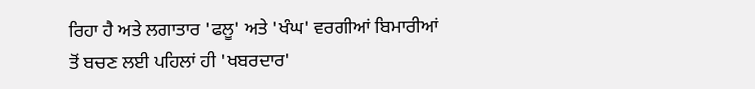ਰਿਹਾ ਹੈ ਅਤੇ ਲਗਾਤਾਰ 'ਫਲੂ' ਅਤੇ 'ਖੰਘ' ਵਰਗੀਆਂ ਬਿਮਾਰੀਆਂ ਤੋਂ ਬਚਣ ਲਈ ਪਹਿਲਾਂ ਹੀ 'ਖਬਰਦਾਰ'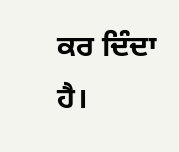ਕਰ ਦਿੰਦਾ ਹੈ।